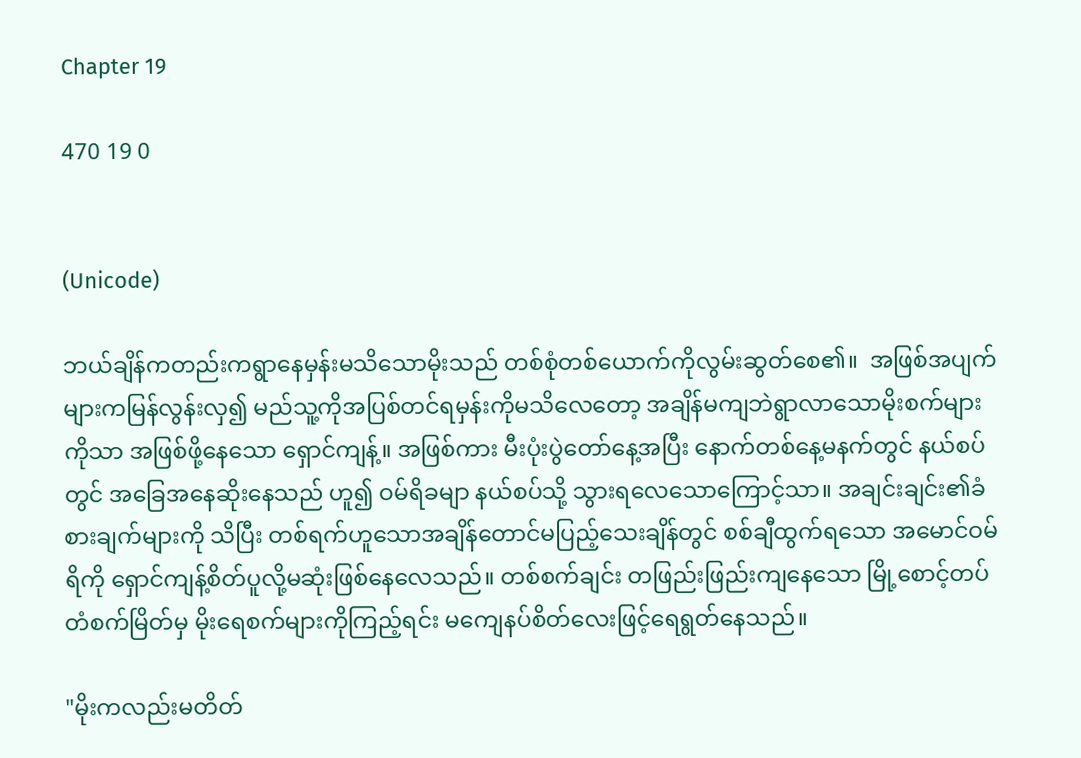Chapter 19

470 19 0


(Unicode)

ဘယ်ချိန်ကတည်းကရွာနေမှန်းမသိသောမိုးသည် တစ်စုံတစ်ယောက်ကိုလွမ်းဆွတ်စေ၏။  အဖြစ်အပျက်များကမြန်လွန်းလှ၍ မည်သူ့ကိုအပြစ်တင်ရမှန်းကိုမသိလေတော့ အချိန်မကျဘဲရွာလာသောမိုးစက်များကိုသာ အဖြစ်ဖို့နေသော ရှောင်ကျန့်။ အဖြစ်ကား မီးပုံးပွဲတော်နေ့အပြီး နောက်တစ်နေ့မနက်တွင် နယ်စပ်တွင် အခြေအနေဆိုးနေသည် ဟူ၍ ဝမ်ရိခမျာ နယ်စပ်သို့ သွားရလေသောကြောင့်သာ။ အချင်းချင်း၏ခံစားချက်များကို သိပြီး တစ်ရက်ဟူသောအချိန်တောင်မပြည့်သေးချိန်တွင် စစ်ချီထွက်ရသော အမောင်ဝမ်ရိကို ရှောင်ကျန့်စိတ်ပူလို့မဆုံးဖြစ်နေလေသည်။ တစ်စက်ချင်း တဖြည်းဖြည်းကျနေသော မြို့စောင့်တပ်တံစက်မြိတ်မှ မိုးရေစက်များကိုကြည့်ရင်း မကျေနပ်စိတ်လေးဖြင့်ရေရွတ်နေသည်။

"မိုးကလည်းမတိတ်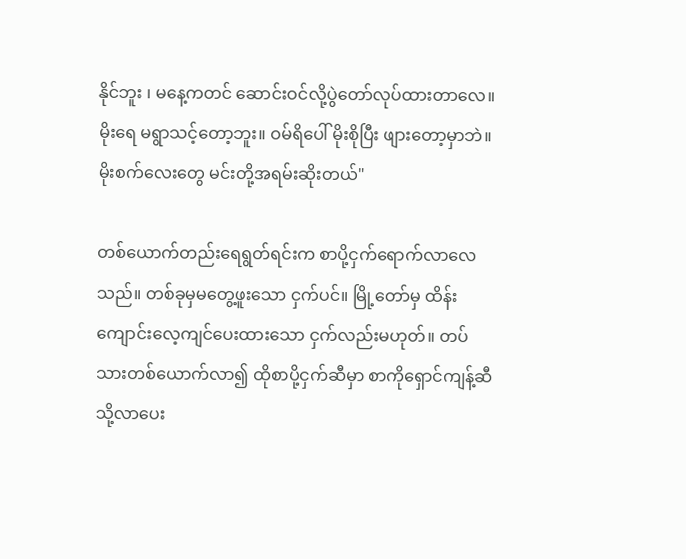နိုင်ဘူး ၊ မနေ့ကတင် ဆောင်းဝင်လို့ပွဲတော်လုပ်ထားတာလေ။ မိုးရေ မရွာသင့်တော့ဘူး။ ဝမ်ရိပေါ် မိုးစိုပြီး ဖျားတော့မှာဘဲ။ မိုးစက်လေးတွေ မင်းတို့အရမ်းဆိုးတယ်"

တစ်ယောက်တည်းရေရွတ်ရင်းက စာပို့ငှက်ရောက်လာလေသည်။ တစ်ခုမှမတွေ့ဖူးသော ငှက်ပင်။ မြို့တော်မှ ထိန်းကျောင်းလေ့ကျင်ပေးထားသော ငှက်လည်းမဟုတ်။ တပ်သားတစ်ယောက်လာ၍ ထိုစာပို့ငှက်ဆီမှာ စာကိုရှောင်ကျန့်ဆီသို့လာပေး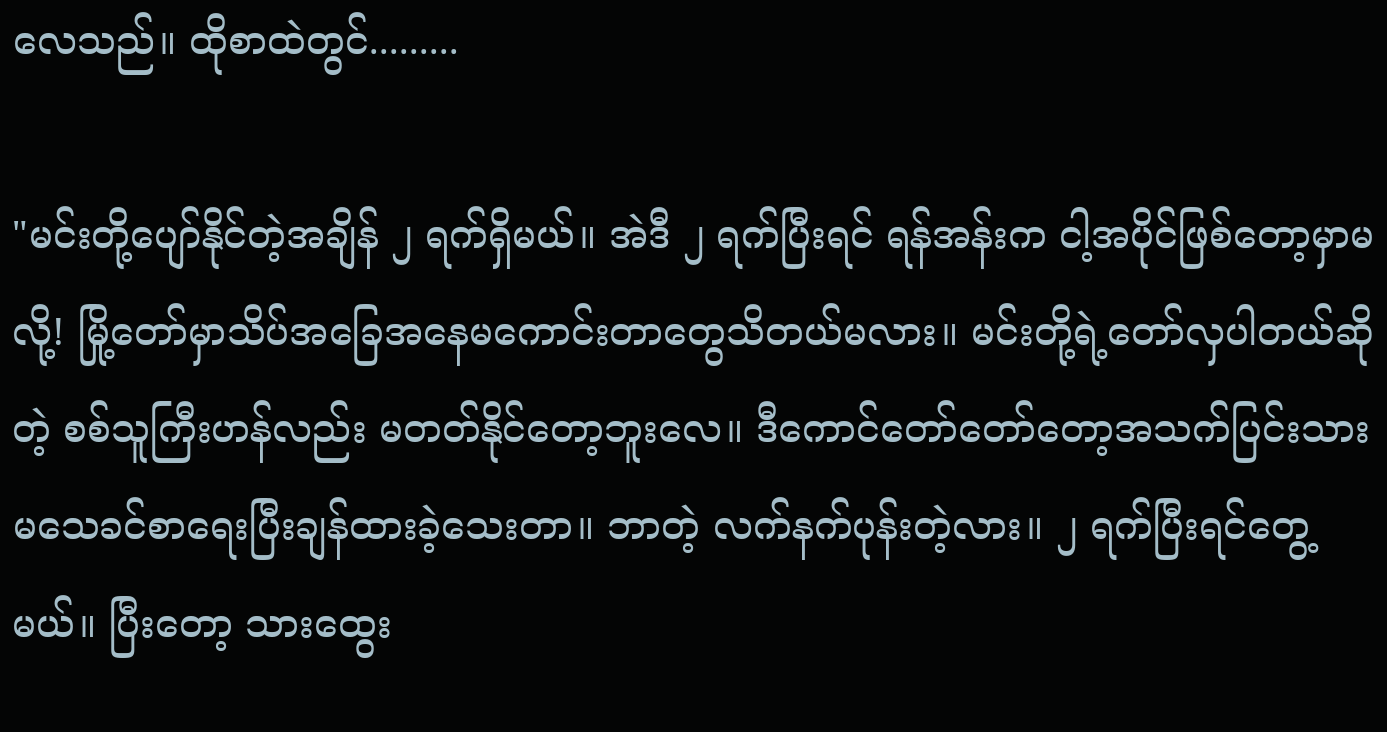လေသည်။ ထိုစာထဲတွင်.........

"မင်းတို့ပျော်နိုင်တဲ့အချိန် ၂ ရက်ရှိမယ်။ အဲဒီ ၂ ရက်ပြီးရင် ရန်အန်းက ငါ့အပိုင်ဖြစ်တော့မှာမလို့! မြို့တော်မှာသိပ်အခြေအနေမကောင်းတာတွေသိတယ်မလား။ မင်းတို့ရဲ့တော်လှပါတယ်ဆိုတဲ့ စစ်သူကြီးဟန်လည်း မတတ်နိုင်တော့ဘူးလေ။ ဒီကောင်တော်တော်တော့အသက်ပြင်းသား မသေခင်စာရေးပြီးချန်ထားခဲ့သေးတာ။ ဘာတဲ့ လက်နက်ပုန်းတဲ့လား။ ၂ ရက်ပြီးရင်တွေ့မယ်။ ပြီးတော့ သားထွေး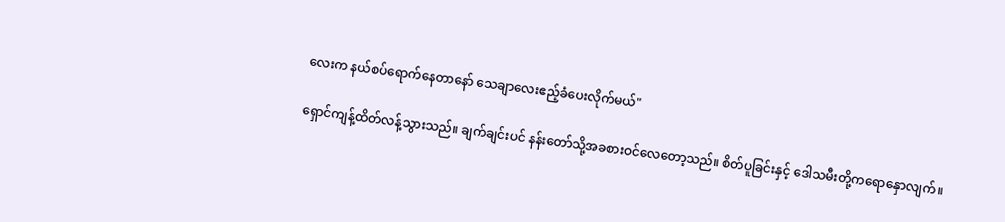လေးက နယ်စပ်ရောက်နေတာနော် သေချာလေးဧည့်ခံပေးလိုက်မယ်"

ရှောင်ကျန့်ထိတ်လန့်သွားသည်။ ချက်ချင်းပင် နန်းတော်သို့အခစားဝင်လေတော့သည်။ စိတ်ပူခြင်းနှင့် ဒေါသမီးတို့ကရောနှောလျက်။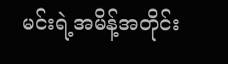မင်းရဲ့အမိန့်အတိုင်း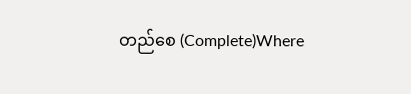တည်စေ (Complete)Where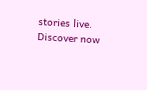stories live. Discover now